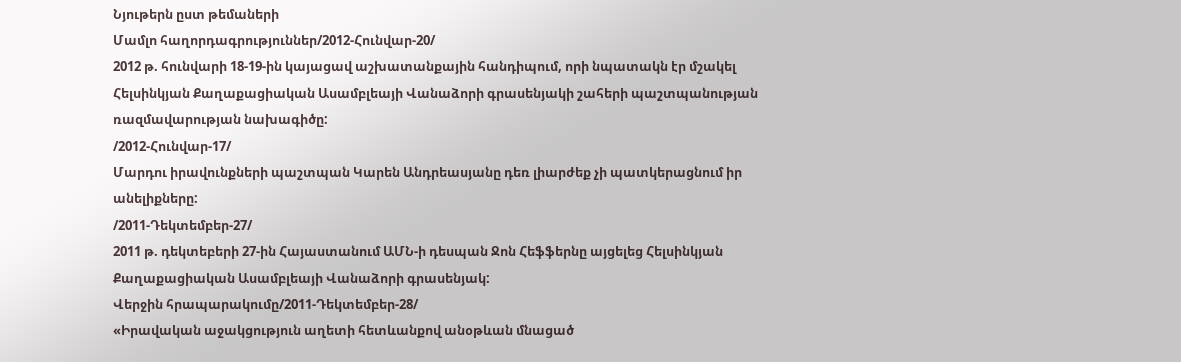Նյութերն ըստ թեմաների
Մամլո հաղորդագրություններ/2012-Հունվար-20/
2012 թ. հունվարի 18-19-ին կայացավ աշխատանքային հանդիպում, որի նպատակն էր մշակել Հելսինկյան Քաղաքացիական Ասամբլեայի Վանաձորի գրասենյակի շահերի պաշտպանության ռազմավարության նախագիծը:
/2012-Հունվար-17/
Մարդու իրավունքների պաշտպան Կարեն Անդրեասյանը դեռ լիարժեք չի պատկերացնում իր անելիքները:
/2011-Դեկտեմբեր-27/
2011 թ. դեկտեբերի 27-ին Հայաստանում ԱՄՆ-ի դեսպան Ջոն Հեֆֆերնը այցելեց Հելսինկյան Քաղաքացիական Ասամբլեայի Վանաձորի գրասենյակ:
Վերջին հրապարակումը/2011-Դեկտեմբեր-28/
«Իրավական աջակցություն աղետի հետևանքով անօթևան մնացած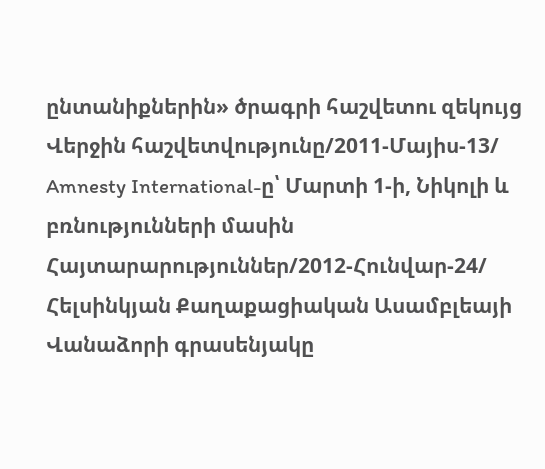ընտանիքներին» ծրագրի հաշվետու զեկույց
Վերջին հաշվետվությունը/2011-Մայիս-13/
Amnesty International-ը՝ Մարտի 1-ի, Նիկոլի և բռնությունների մասին
Հայտարարություններ/2012-Հունվար-24/
Հելսինկյան Քաղաքացիական Ասամբլեայի Վանաձորի գրասենյակը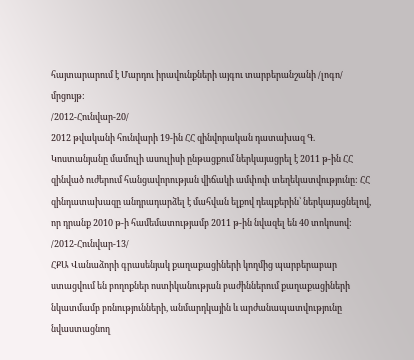հայտարարում է Մարդու իրավունքների այգու տարբերանշանի /լոգո/ մրցույթ:
/2012-Հունվար-20/
2012 թվականի հունվարի 19-ին ՀՀ զինվորական դատախազ Գ. Կոստանյանը մամուլի ասուլիսի ընթացքում ներկայացրել է 2011 թ-ին ՀՀ զինված ուժերում հանցավորության վիճակի ամփոփ տեղեկատվությունը: ՀՀ զինդատախազը անդրադարձել է մահվան ելքով դեպքերին՝ ներկայացնելով, որ դրանք 2010 թ-ի համեմատությամբ 2011 թ-ին նվազել են 40 տոկոսով:
/2012-Հունվար-13/
ՀՔԱ Վանաձորի գրասենյակ քաղաքացիների կողմից պարբերաբար ստացվում են բողոքներ ոստիկանության բաժիններում քաղաքացիների նկատմամբ բռնությունների, անմարդկային և արժանապատվությունը նվաստացնող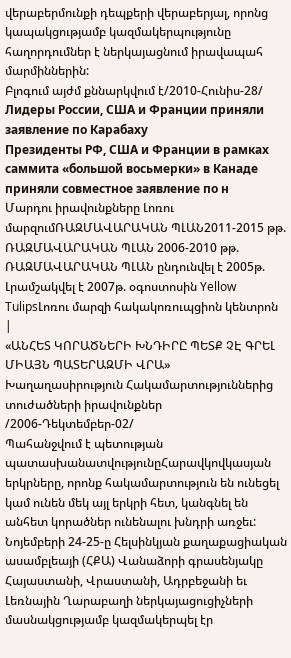վերաբերմունքի դեպքերի վերաբերյալ, որոնց կապակցությամբ կազմակերպությունը հաղորդումներ է ներկայացնում իրավապահ մարմիններին:
Բլոգում այժմ քննարկվում է/2010-Հունիս-28/
Лидеры России, США и Франции приняли заявление по Карабаху
Президенты РФ, США и Франции в рамках саммита «большой восьмерки» в Канаде приняли совместное заявление по н
Մարդու իրավունքները Լոռու մարզումՌԱԶՄԱՎԱՐԱԿԱՆ ՊԼԱՆ2011-2015 թթ. ՌԱԶՄԱՎԱՐԱԿԱՆ ՊԼԱՆ 2006-2010 թթ. ՌԱԶՄԱՎԱՐԱԿԱՆ ՊԼԱՆ ընդունվել է 2005թ. Լրամշակվել է 2007թ. օգոստոսին Yellow TulipsԼոռու մարզի հակակոռուպցիոն կենտրոն |
«ԱՆՀԵՏ ԿՈՐԱԾՆԵՐԻ ԽՆԴԻՐԸ ՊԵՏՔ ՉԷ ԳՐԵԼ ՄԻԱՅՆ ՊԱՏԵՐԱԶՄԻ ՎՐԱ»
Խաղաղասիրություն Հակամարտություններից տուժածների իրավունքներ
/2006-Դեկտեմբեր-02/
Պահանջվում է պետության պատասխանատվությունըՀարավկովկասյան երկրները, որոնք հակամարտություն են ունեցել կամ ունեն մեկ այլ երկրի հետ, կանգնել են անհետ կորածներ ունենալու խնդրի առջեւ: Նոյեմբերի 24-25-ը Հելսինկյան քաղաքացիական ասամբլեայի (ՀՔԱ) Վանաձորի գրասենյակը Հայաստանի, Վրաստանի, Ադրբեջանի եւ Լեռնային Ղարաբաղի ներկայացուցիչների մասնակցությամբ կազմակերպել էր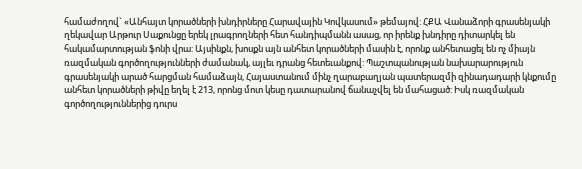համաժողով` «Անհայտ կորածների խնդիրները Հարավային Կովկասում» թեմայով: ՀՔԱ Վանաձորի գրասենյակի ղեկավար Արթուր Սաքունցը երեկ լրագրողների հետ հանդիպմանն ասաց, որ իրենք խնդիրը դիտարկել են հակամարտության ֆոնի վրա: Այսինքն, խոսքն այն անհետ կորածների մասին է, որոնք անհետացել են ոչ միայն ռազմական գործողությունների ժամանակ, այլեւ դրանց հետեւանքով: Պաշտպանության նախարարություն գրասենյակի արած հարցման համաձայն, Հայաստանում մինչ ղարաբաղյան պատերազմի զինադադարի կնքումը անհետ կորածների թիվը եղել է 213, որոնց մոտ կեսը դատարանով ճանաչվել են մահացած: Իսկ ռազմական գործողություններից դուրս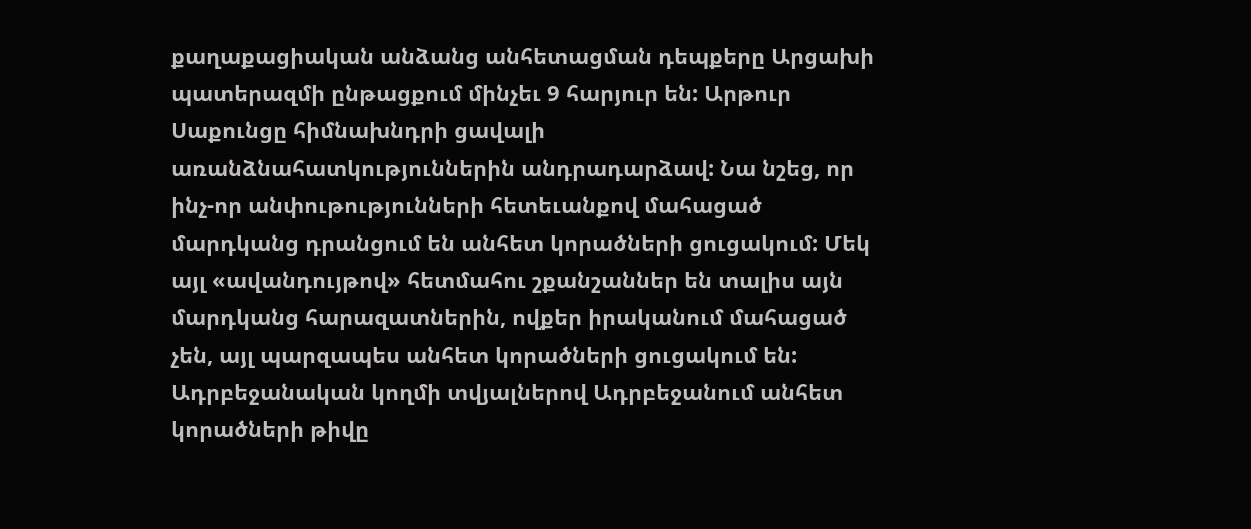քաղաքացիական անձանց անհետացման դեպքերը Արցախի պատերազմի ընթացքում մինչեւ 9 հարյուր են: Արթուր Սաքունցը հիմնախնդրի ցավալի առանձնահատկություններին անդրադարձավ: Նա նշեց, որ ինչ-որ անփութությունների հետեւանքով մահացած մարդկանց դրանցում են անհետ կորածների ցուցակում: Մեկ այլ «ավանդույթով» հետմահու շքանշաններ են տալիս այն մարդկանց հարազատներին, ովքեր իրականում մահացած չեն, այլ պարզապես անհետ կորածների ցուցակում են: Ադրբեջանական կողմի տվյալներով Ադրբեջանում անհետ կորածների թիվը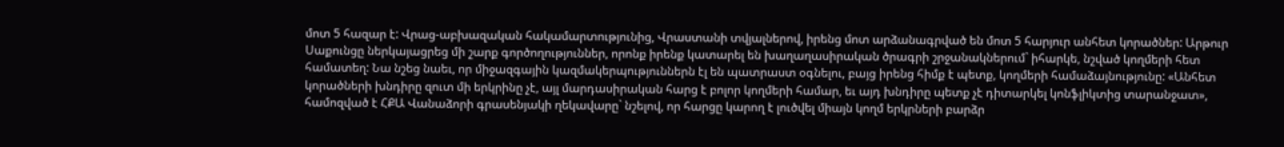մոտ 5 հազար է: Վրաց-աբխազական հակամարտությունից, Վրաստանի տվյալներով, իրենց մոտ արձանագրված են մոտ 5 հարյուր անհետ կորածներ: Արթուր Սաքունցը ներկայացրեց մի շարք գործողություններ, որոնք իրենք կատարել են խաղաղասիրական ծրագրի շրջանակներում` իհարկե, նշված կողմերի հետ համատեղ: Նա նշեց նաեւ, որ միջազգային կազմակերպություններն էլ են պատրաստ օգնելու, բայց իրենց հիմք է պետք, կողմերի համաձայնությունը: «Անհետ կորածների խնդիրը զուտ մի երկրինը չէ, այլ մարդասիրական հարց է բոլոր կողմերի համար, եւ այդ խնդիրը պետք չէ դիտարկել կոնֆլիկտից տարանջատ», համոզված է ՀՔԱ Վանաձորի գրասենյակի ղեկավարը` նշելով, որ հարցը կարող է լուծվել միայն կողմ երկրների բարձր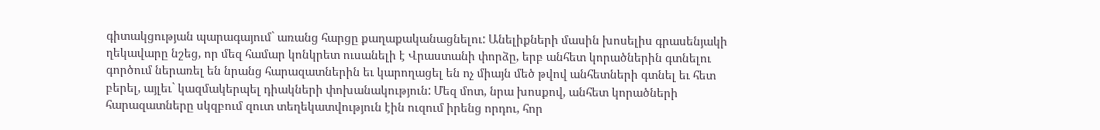գիտակցության պարագայում` առանց հարցը քաղաքականացնելու: Անելիքների մասին խոսելիս գրասենյակի ղեկավարը նշեց, որ մեզ համար կոնկրետ ուսանելի է Վրաստանի փորձը, երբ անհետ կորածներին գտնելու գործում ներառել են նրանց հարազատներին եւ կարողացել են ոչ միայն մեծ թվով անհետների գտնել եւ հետ բերել, այլեւ` կազմակերպել դիակների փոխանակություն: Մեզ մոտ, նրա խոսքով, անհետ կորածների հարազատները սկզբում զուտ տեղեկատվություն էին ուզում իրենց որդու, հոր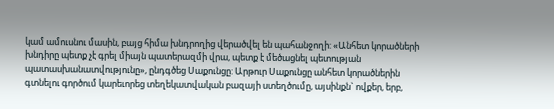կամ ամուսնու մասին, բայց հիմա խնդրողից վերածվել են պահանջողի: «Անհետ կորածների խնդիրը պետք չէ գրել միայն պատերազմի վրա, պետք է մեծացնել պետության պատասխանատվությունը», ընդգծեց Սաքունցը: Արթուր Սաքունցը անհետ կորածներին գտնելու գործում կարեւորեց տեղեկատվական բազայի ստեղծումը, այսինքն` ովքեր, երբ,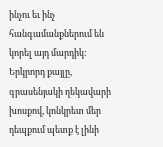ինչու եւ ինչ հանգամանքներում են կորել այդ մարդիկ: Երկրորդ քայլը, գրասենյակի ղեկավարի խոսքով, կոնկրետ մեր դեպքում պետք է լինի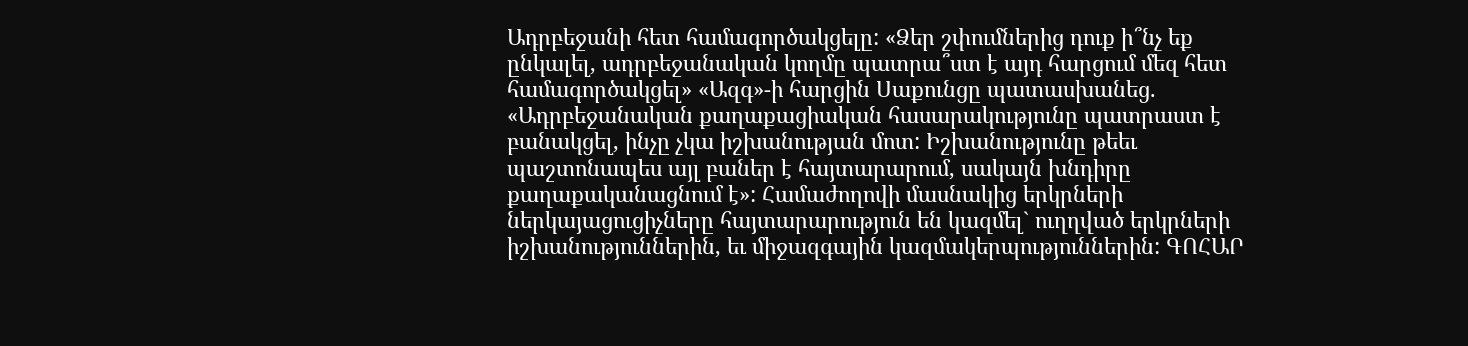Ադրբեջանի հետ համագործակցելը: «Ձեր շփումներից դուք ի՞նչ եք ընկալել, ադրբեջանական կողմը պատրա՞ստ է այդ հարցում մեզ հետ համագործակցել» «Ազգ»-ի հարցին Սաքունցը պատասխանեց. «Ադրբեջանական քաղաքացիական հասարակությունը պատրաստ է բանակցել, ինչը չկա իշխանության մոտ: Իշխանությունը թեեւ պաշտոնապես այլ բաներ է հայտարարում, սակայն խնդիրը քաղաքականացնում է»: Համաժողովի մասնակից երկրների ներկայացուցիչները հայտարարություն են կազմել` ուղղված երկրների իշխանություններին, եւ միջազգային կազմակերպություններին: ԳՈՀԱՐ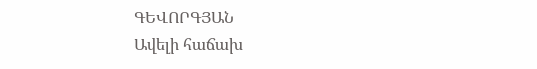ԳԵՎՈՐԳՅԱՆ
Ավելի հաճախ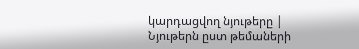կարդացվող նյութերը |
Նյութերն ըստ թեմաների